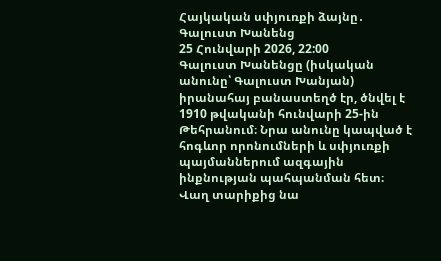Հայկական սփյուռքի ձայնը․ Գալուստ Խանենց
25 Հունվարի 2026, 22:00
Գալուստ Խանենցը (իսկական անունը՝ Գալուստ Խանյան) իրանահայ բանաստեղծ էր, ծնվել է 1910 թվականի հունվարի 25-ին Թեհրանում։ Նրա անունը կապված է հոգևոր որոնումների և սփյուռքի պայմաններում ազգային ինքնության պահպանման հետ։ Վաղ տարիքից նա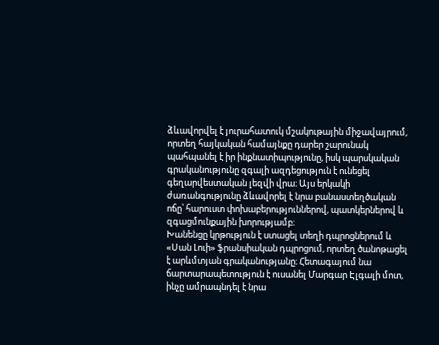ձևավորվել է յուրահատուկ մշակութային միջավայրում, որտեղ հայկական համայնքը դարեր շարունակ պահպանել է իր ինքնատիպությունը, իսկ պարսկական գրականությունը զգալի ազդեցություն է ունեցել գեղարվեստական լեզվի վրա։ Այս երկակի ժառանգությունը ձևավորել է նրա բանաստեղծական ոճը՝ հարուստ փոխաբերություններով, պատկերներով և զգացմունքային խորությամբ։
Խանենցը կրթություն է ստացել տեղի դպրոցներում և «Սան Լուի» ֆրանսիական դպրոցում, որտեղ ծանոթացել է արևմտյան գրականությանը։ Հետագայում նա ճարտարապետություն է ուսանել Մարգար Էլգալի մոտ, ինչը ամրապնդել է նրա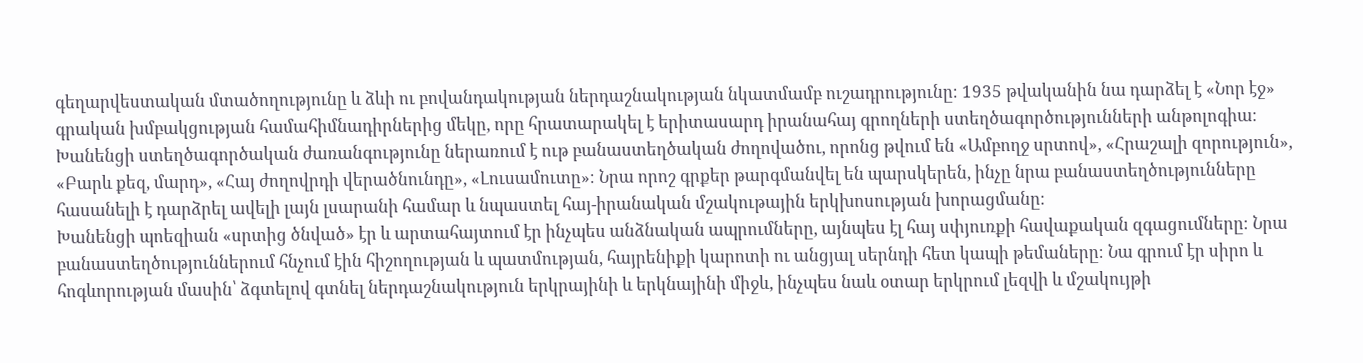գեղարվեստական մտածողությունը և ձևի ու բովանդակության ներդաշնակության նկատմամբ ուշադրությունը։ 1935 թվականին նա դարձել է «Նոր էջ» գրական խմբակցության համահիմնադիրներից մեկը, որը հրատարակել է երիտասարդ իրանահայ գրողների ստեղծագործությունների անթոլոգիա։
Խանենցի ստեղծագործական ժառանգությունը ներառում է ութ բանաստեղծական ժողովածու, որոնց թվում են «Ամբողջ սրտով», «Հրաշալի զորություն», «Բարև քեզ, մարդ», «Հայ ժողովրդի վերածնունդը», «Լուսամուտը»։ Նրա որոշ գրքեր թարգմանվել են պարսկերեն, ինչը նրա բանաստեղծությունները հասանելի է դարձրել ավելի լայն լսարանի համար և նպաստել հայ-իրանական մշակութային երկխոսության խորացմանը։
Խանենցի պոեզիան «սրտից ծնված» էր և արտահայտում էր ինչպես անձնական ապրումները, այնպես էլ հայ սփյուռքի հավաքական զգացումները։ Նրա բանաստեղծություններում հնչում էին հիշողության և պատմության, հայրենիքի կարոտի ու անցյալ սերնդի հետ կապի թեմաները։ Նա գրում էր սիրո և հոգևորության մասին՝ ձգտելով գտնել ներդաշնակություն երկրայինի և երկնայինի միջև, ինչպես նաև օտար երկրում լեզվի և մշակույթի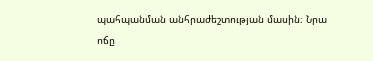պահպանման անհրաժեշտության մասին։ Նրա ոճը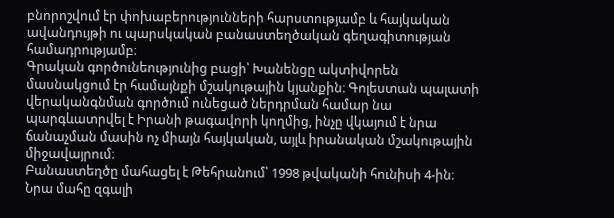բնորոշվում էր փոխաբերությունների հարստությամբ և հայկական ավանդույթի ու պարսկական բանաստեղծական գեղագիտության համադրությամբ։
Գրական գործունեությունից բացի՝ Խանենցը ակտիվորեն մասնակցում էր համայնքի մշակութային կյանքին։ Գոլեստան պալատի վերականգնման գործում ունեցած ներդրման համար նա պարգևատրվել է Իրանի թագավորի կողմից, ինչը վկայում է նրա ճանաչման մասին ոչ միայն հայկական, այլև իրանական մշակութային միջավայրում։
Բանաստեղծը մահացել է Թեհրանում՝ 1998 թվականի հունիսի 4-ին։ Նրա մահը զգալի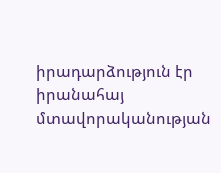իրադարձություն էր իրանահայ մտավորականության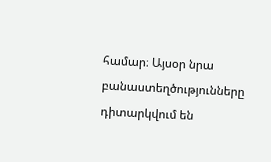համար։ Այսօր նրա բանաստեղծությունները դիտարկվում են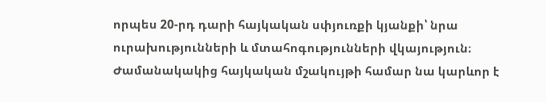որպես 20-րդ դարի հայկական սփյուռքի կյանքի՝ նրա ուրախությունների և մտահոգությունների վկայություն։ Ժամանակակից հայկական մշակույթի համար նա կարևոր է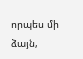որպես մի ձայն,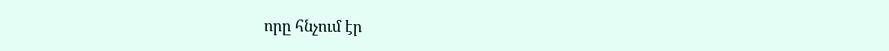որը հնչում էր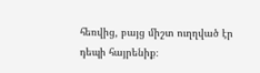հեռվից, բայց միշտ ուղղված էր դեպի հայրենիք։